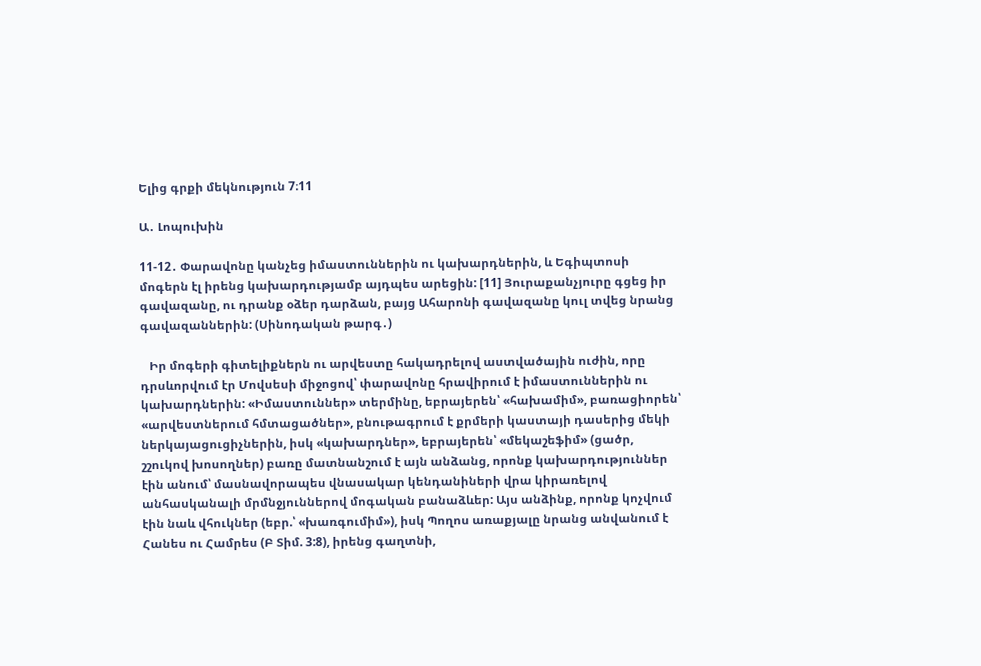Ելից գրքի մեկնություն 7։11

Ա․ Լոպուխին

11-12․ Փարավոնը կանչեց իմաստուններին ու կախարդներին, և Եգիպտոսի մոգերն էլ իրենց կախարդությամբ այդպես արեցին: [11] Յուրաքանչյուրը գցեց իր գավազանը, ու դրանք օձեր դարձան, բայց Ահարոնի գավազանը կուլ տվեց նրանց գավազաններին: (Սինոդական թարգ․)

   Իր մոգերի գիտելիքներն ու արվեստը հակադրելով աստվածային ուժին, որը դրսևորվում էր Մովսեսի միջոցով՝ փարավոնը հրավիրում է իմաստուններին ու կախարդներին: «Իմաստուններ» տերմինը, եբրայերեն՝ «հախամիմ», բառացիորեն՝ «արվեստներում հմտացածներ», բնութագրում է քրմերի կաստայի դասերից մեկի ներկայացուցիչներին, իսկ «կախարդներ», եբրայերեն՝ «մեկաշեֆիմ» (ցածր, շշուկով խոսողներ) բառը մատնանշում է այն անձանց, որոնք կախարդություններ էին անում՝ մասնավորապես վնասակար կենդանիների վրա կիրառելով անհասկանալի մրմնջյուններով մոգական բանաձևեր: Այս անձինք, որոնք կոչվում էին նաև վհուկներ (եբր.՝ «խառգումիմ»), իսկ Պողոս առաքյալը նրանց անվանում է Հանես ու Համրես (Բ Տիմ. 3:8), իրենց գաղտնի,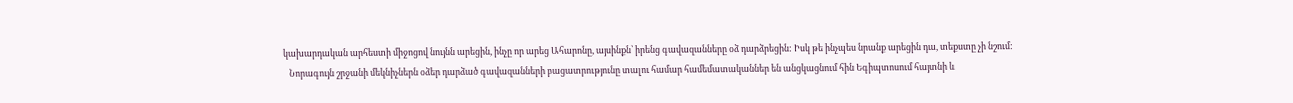կախարդական արհեստի միջոցով նույնն արեցին, ինչը որ արեց Ահարոնը, այսինքն՝ իրենց գավազանները օձ դարձրեցին: Իսկ թե ինչպես նրանք արեցին դա, տեքստը չի նշում:
   Նորագույն շրջանի մեկնիչներն օձեր դարձած գավազանների բացատրությունը տալու համար համեմատականներ են անցկացնում հին Եգիպտոսում հայտնի և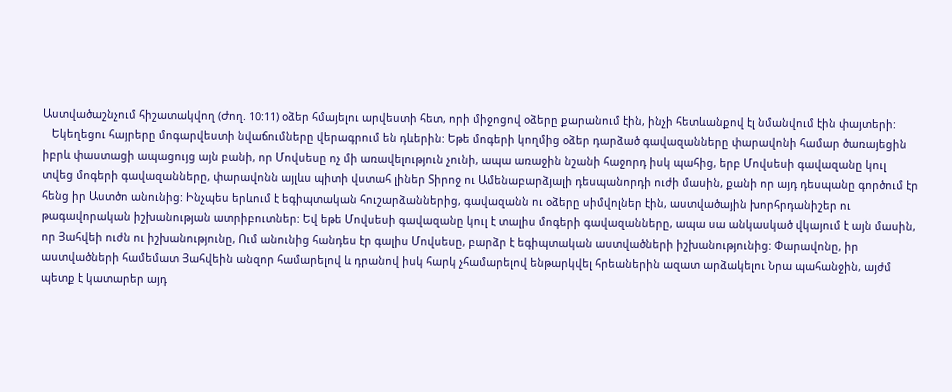Աստվածաշնչում հիշատակվող (Ժող. 10:11) օձեր հմայելու արվեստի հետ, որի միջոցով օձերը քարանում էին, ինչի հետևանքով էլ նմանվում էին փայտերի:
   Եկեղեցու հայրերը մոգարվեստի նվաճումները վերագրում են դևերին: Եթե մոգերի կողմից օձեր դարձած գավազանները փարավոնի համար ծառայեցին իբրև փաստացի ապացույց այն բանի, որ Մովսեսը ոչ մի առավելություն չունի, ապա առաջին նշանի հաջորդ իսկ պահից, երբ Մովսեսի գավազանը կուլ տվեց մոգերի գավազանները, փարավոնն այլևս պիտի վստահ լիներ Տիրոջ ու Ամենաբարձյալի դեսպանորդի ուժի մասին, քանի որ այդ դեսպանը գործում էր հենց իր Աստծո անունից: Ինչպես երևում է եգիպտական հուշարձաններից, գավազանն ու օձերը սիմվոլներ էին, աստվածային խորհրդանիշեր ու թագավորական իշխանության ատրիբուտներ: Եվ եթե Մովսեսի գավազանը կուլ է տալիս մոգերի գավազանները, ապա սա անկասկած վկայում է այն մասին, որ Յահվեի ուժն ու իշխանությունը, Ում անունից հանդես էր գալիս Մովսեսը, բարձր է եգիպտական աստվածների իշխանությունից: Փարավոնը, իր աստվածների համեմատ Յահվեին անզոր համարելով և դրանով իսկ հարկ չհամարելով ենթարկվել հրեաներին ազատ արձակելու Նրա պահանջին, այժմ պետք է կատարեր այդ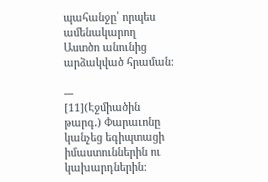պահանջը՝ որպես ամենակարող Աստծո անունից արձակված հրաման:

---
[11](Էջմիածին թարգ․) Փարաւոնը կանչեց եգիպտացի իմաստուններին ու կախարդներին: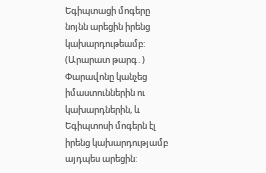Եգիպտացի մոգերը նոյնն արեցին իրենց կախարդութեամբ:
(Արարատ թարգ․) Փարավոնը կանչեց իմաստուններին ու կախարդներին, և Եգիպտոսի մոգերն էլ իրենց կախարդությամբ այդպես արեցին: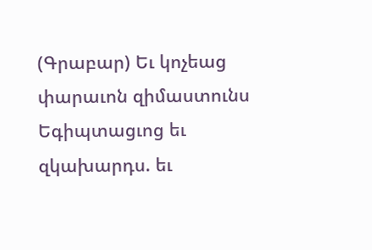(Գրաբար) Եւ կոչեաց փարաւոն զիմաստունս Եգիպտացւոց եւ զկախարդս. եւ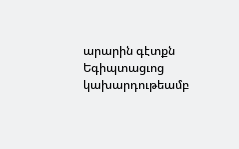արարին գէտքն Եգիպտացւոց կախարդութեամբ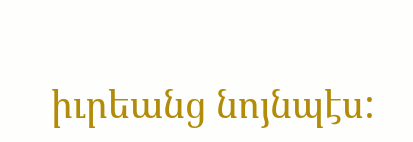իւրեանց նոյնպէս: